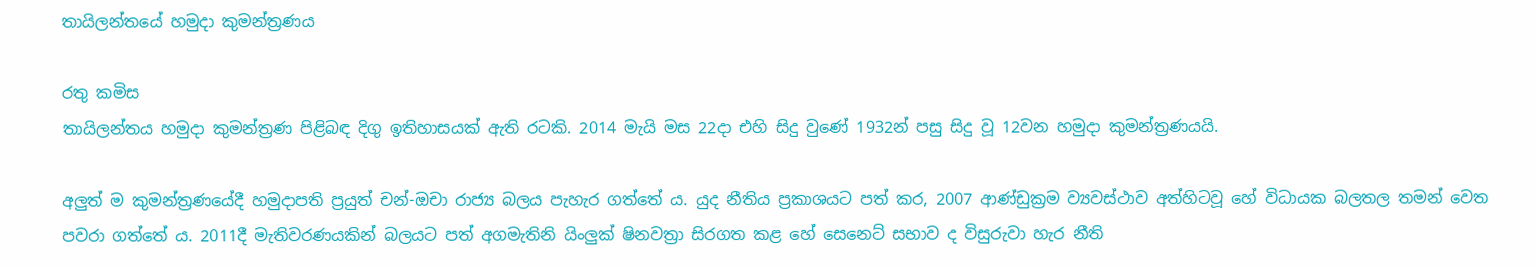තායිලන්තයේ හමුදා කුමන්ත්‍රණය

රතු කමිස
තායිලන්තය හමුදා කුමන්ත්‍රණ පිළිබඳ දිගු ඉතිහාසයක් ඇති රටකි. 2014 මැයි මස 22දා එහි සිදු වුණේ 1932න් පසු සිදු වූ 12වන හමුදා කුමන්ත්‍රණයයි.

අලුත් ම කුමන්ත්‍රණයේදී හමුදාපති ප්‍රයුත් චන්-ඔචා රාජ්‍ය බලය පැහැර ගත්තේ ය. යුද නීතිය ප්‍රකාශයට පත් කර, 2007 ආණ්ඩුක්‍රම ව්‍යවස්ථාව අත්හිටවූ හේ විධායක බලතල තමන් වෙත පවරා ගත්තේ ය. 2011දී මැතිවරණයකින් බලයට පත් අගමැතිනි යිංලුක් ෂිනවත්‍රා සිරගත කළ හේ සෙනෙට් සභාව ද විසුරුවා හැර නීති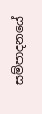සම්පාදනයේ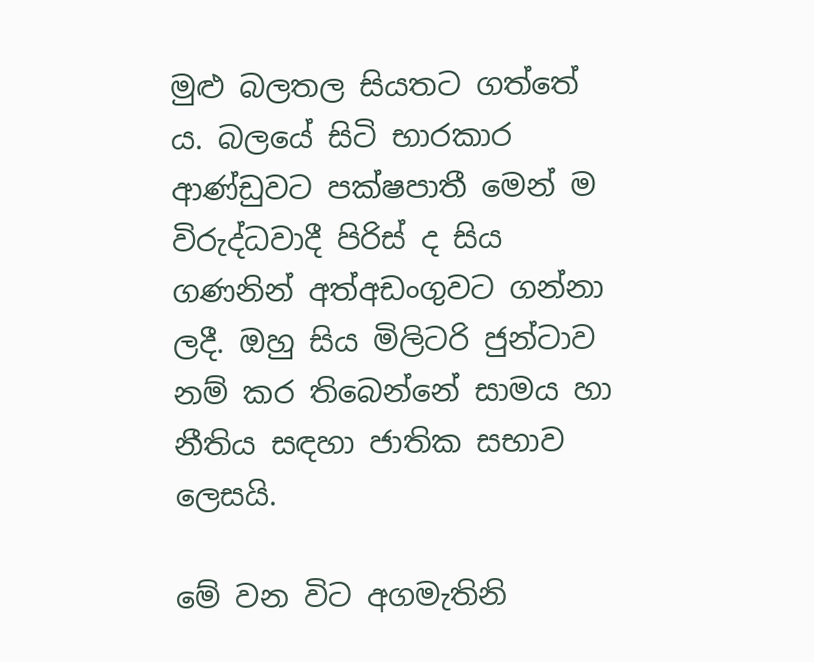මුළු බලතල සියතට ගත්තේ ය. බලයේ සිටි භාරකාර ආණ්ඩුවට පක්ෂපාතී මෙන් ම විරුද්ධවාදී පිරිස් ද සිය ගණනින් අත්අඩංගුවට ගන්නා ලදී. ඔහු සිය මිලිටරි ජුන්ටාව නම් කර තිබෙන්නේ සාමය හා නීතිය සඳහා ජාතික සභාව ලෙසයි.

මේ වන විට අගමැතිනි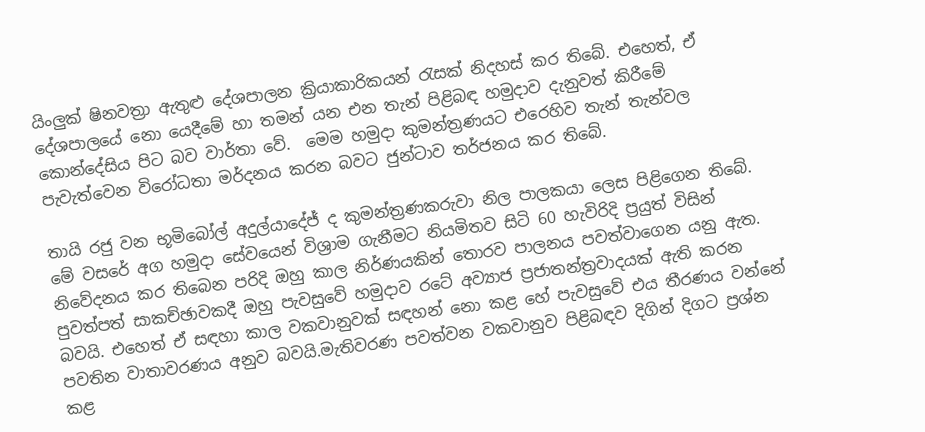යිංලුක් ෂිනවත්‍රා ඇතුළු දේශපාලන ක්‍රියාකාරිකයන් රැසක් නිදහස් කර තිබේ. එහෙත්, ඒ දේශපාලයේ නො යෙදීමේ හා තමන් යන එන තැන් පිළිබඳ හමුදාව දැනුවත් කිරීමේ කොන්දේසිය පිට බව වාර්තා වේ.  මෙම හමුදා කුමන්ත්‍රණයට එරෙහිව තැන් තැන්වල පැවැත්වෙන විරෝධතා මර්දනය කරන බවට ජුන්ටාව තර්ජනය කර තිබේ.

තායි රජු වන භූමිබෝල් අදුල්යාදේජ් ද ‍කුමන්ත්‍රණකරුවා නිල පාලකයා ලෙස පිළිගෙන තිබේ. මේ වසරේ අග හමුදා සේවයෙන් විශ්‍රාම ගැනීමට නියමිතව සිටි 60 හැවිරිදි ප්‍රයුත් විසින් නිවේදනය කර තිබෙන පරිදි ඔහු කාල නිර්ණයකින් තොරව පාලනය පවත්වාගෙන යනු ඇත. පුවත්පත් සාකච්ඡාවකදී ඔහු පැවසුවේ හමුදාව රටේ අව්‍යාජ ප්‍රජාතන්ත්‍රවාදයක් ඇති කරන බවයි. එහෙත් ඒ සඳහා කාල වකවානුවක් සඳහන් නො කළ හේ පැවසුවේ එය තීරණය වන්නේ පවතින වාතාවරණය අනුව බවයි.මැතිවරණ පවත්වන වකවානුව පිළිබඳව දිගින් දිගට ප්‍රශ්න කළ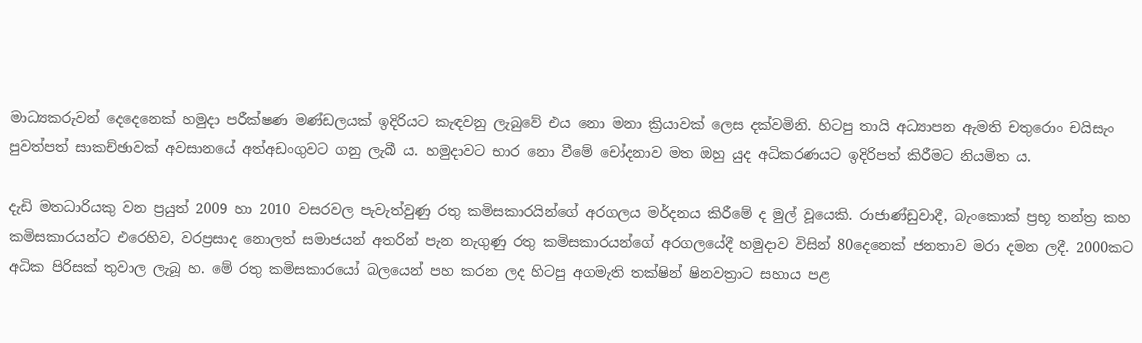මාධ්‍යකරුවන් දෙදෙනෙක් හමුදා පරීක්ෂණ මණ්ඩලයක් ඉදිරියට කැඳවනු ලැබුවේ එය නො මනා ක්‍රියාවක් ලෙස දක්වමිනි. හිටපු තායි අධ්‍යාපන ඇමති චතුරොං චයිසැං පුවත්පත් සාකච්ඡාවක් අවසානයේ අත්අඩංගුවට ගනු ලැ‍බී ය. හමුදාවට භාර නො වීමේ චෝදනාව මත ඔහු යුද අධිකරණයට ඉදිරිපත් කිරීමට නියමිත ය.

දැඩි මතධාරියකු වන ප්‍රයුත් 2009 හා 2010 වසරවල පැවැත්වුණු රතු කමිසකාරයින්ගේ අරගලය මර්දනය කිරීමේ ද මුල් වූයෙකි. රාජාණ්ඩුවාදී, බැංකොක් ප්‍රභූ තන්ත්‍ර කහ කමිසකාරයන්ට එරෙහිව, වරප්‍රසාද නොලත් සමාජයන් අතරින් පැන නැගුණු රතු කමිසකාරයන්ගේ අරගලයේදී හමුදාව විසින් 80දෙනෙක් ජනතාව මරා දමන ලදී. 2000කට අධික පිරිසක් තුවාල ලැබූ හ. මේ රතු කමිසකාරයෝ බලයෙන් පහ කරන ලද හිටපු අගමැති තක්ෂින් ෂිනවත්‍රාට සහාය පළ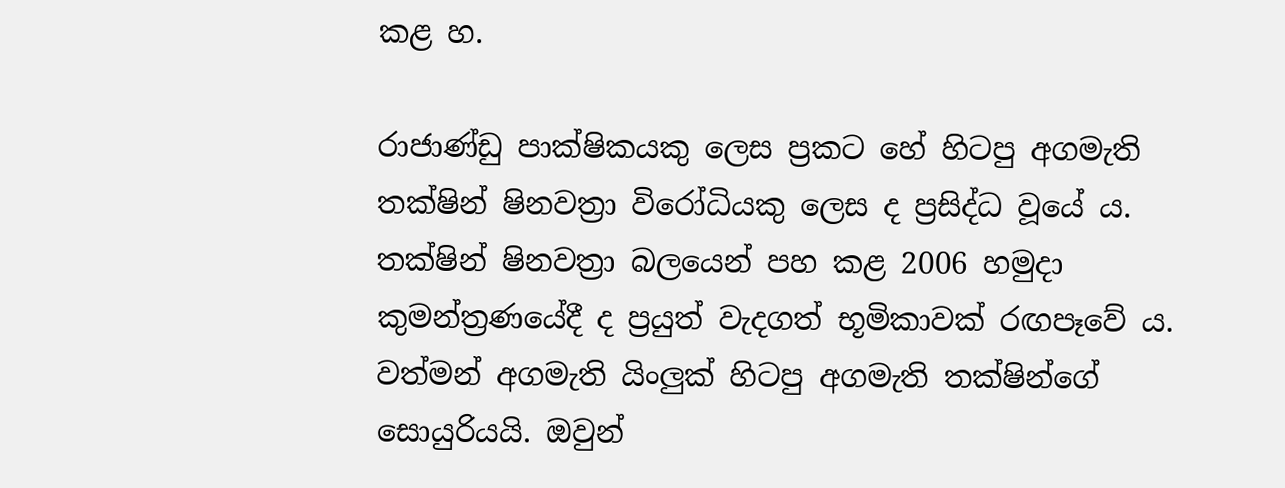කළ හ.

රාජාණ්ඩු පාක්ෂිකයකු ලෙස ප්‍රකට හේ හිටපු අගමැති තක්ෂින් ෂිනවත්‍රා විරෝධියකු ලෙස ද ප්‍රසිද්ධ වූයේ ය. තක්ෂින් ෂිනවත්‍රා බලයෙන් පහ කළ 2006 හමුදා කුමන්ත්‍රණයේදී ද ප්‍රයුත් වැදගත් භූමිකාවක් රඟපෑවේ ය. වත්මන් අගමැති යිංලුක් හිටපු අගමැති තක්ෂින්ගේ සොයුරියයි. ඔවුන්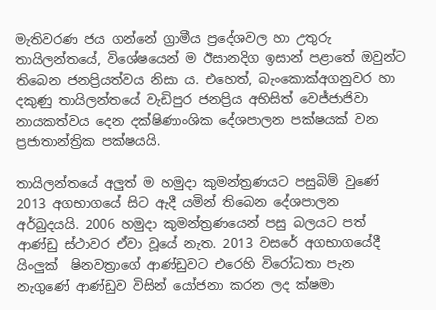මැතිවරණ ජය ගන්නේ ග්‍රාමීය ප්‍රදේශවල හා උතුරු තායිලන්තයේ, විශේෂයෙන් ම ඊසානදිග ඉසාන් පළාතේ ඔවුන්ට තිබෙන ජනප්‍රියත්වය නිසා ය. එහෙත්, බැංකොක්අගනුවර හා දකුණු තායිලන්තයේ වැඩිපුර ජනප්‍රිය අභිසිත් වෙජ්ජාජිවා නායකත්වය දෙන දක්ෂිණාංශික දේශපාලන පක්ෂයක් වන ප්‍රජාතාන්ත්‍රික පක්ෂයයි.

තායිලන්තයේ අලුත් ම හමුදා කුමන්ත්‍රණයට පසුබිම් වුණේ 2013 අගභාගයේ සිට ඇදී යමින් තිබෙන දේශපාලන අර්බුදයයි. 2006 හමුදා කුමන්ත්‍රණයෙන් පසු බලයට පත් ආණ්ඩු ස්ථාවර ඒවා වූයේ නැත. 2013 වසරේ අගභාගයේදී යිංලුක්  ෂිනවත්‍රාගේ ආණ්ඩුවට එරෙහි විරෝධතා පැන නැගුණේ ආණ්ඩුව විසින් යෝජනා කරන ලද ක්ෂමා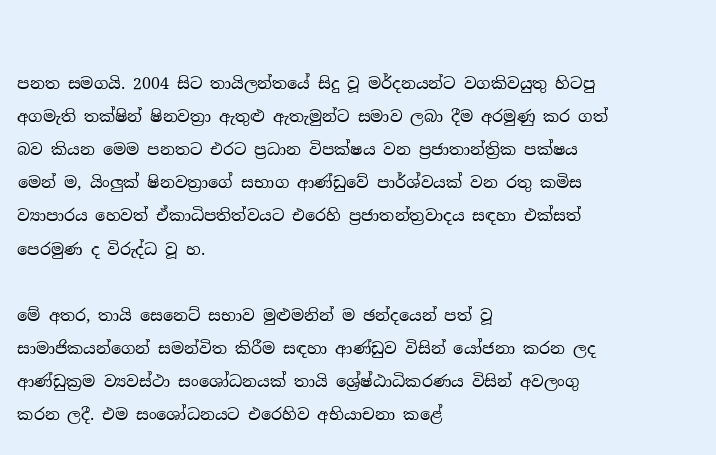පනත සමගයි. 2004 සිට තායිලන්තයේ සිදු වූ මර්දනයන්ට වගකිවයුතු හිටපු අගමැති තක්ෂින් ෂිනවත්‍රා ඇතුළු ඇතැමුන්ට සමාව ලබා දීම අරමුණු කර ගත් බව කියන මෙම පනතට එරට ප්‍රධාන විපක්ෂය වන ප්‍රජාතාන්ත්‍රික පක්ෂය මෙන් ම, යිංලුක් ෂිනවත්‍රාගේ සභාග ආණ්ඩුවේ පාර්ශ්වයක් වන රතු කමිස ව්‍යාපාරය හෙවත් ඒකාධිපතිත්වයට එරෙහි ප්‍රජාතන්ත්‍රවාදය සඳහා එක්සත් පෙරමුණ ද විරුද්ධ වූ හ.

මේ අතර, තායි සෙනෙට් සභාව මුළුමනින් ම ඡන්දයෙන් පත් වූ සාමාජිකයන්ගෙන් සමන්විත කිරීම සඳහා ආණ්ඩුව විසින් යෝජනා කරන ලද ආණ්ඩුක්‍රම ව්‍යවස්ථා සංශෝධනයක් තායි ශ්‍රේෂ්ඨාධිකරණය විසින් අවලංගු කරන ලදී. එම සංශෝධනයට එරෙහිව අභියාචනා කළේ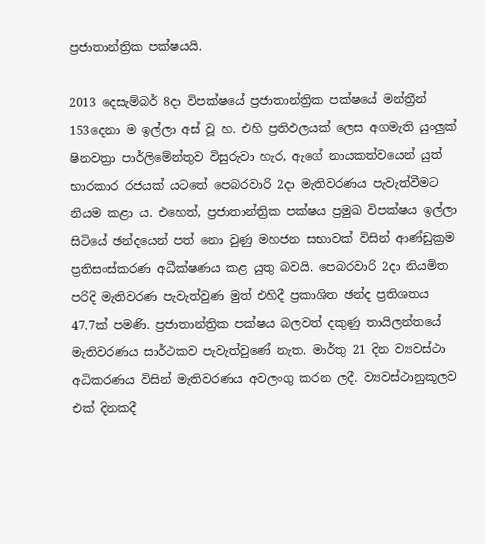ප්‍රජාතාන්ත්‍රික පක්ෂයයි.

2013 දෙසැම්බර් 8දා විපක්ෂයේ ප්‍රජාතාන්ත්‍රික පක්ෂයේ මන්ත්‍රීන් 153දෙනා ම ඉල්ලා අස් වූ හ. එහි ප්‍රතිඵලයක් ලෙස අගමැති යුංලුක් ෂිනවත්‍රා පාර්ලිමේන්තුව විසුරුවා හැර, අ‍ැගේ නායකත්වයෙන් යුත් භාරකාර රජයක් යටතේ පෙබරවාරි 2දා මැතිවරණය පැවැත්වීමට නියම කළා ය. එහෙත්, ප්‍රජාතාන්ත්‍රික පක්ෂය ප්‍රමුඛ විපක්ෂය ඉල්ලා සිටියේ ඡන්දයෙන් පත් නො වුණු මහජන සභාවක් විසින් ආණ්ඩුක්‍රම ප්‍රතිසංස්කරණ අධීක්ෂණය කළ යුතු බවයි. පෙබරවාරි 2දා නියමිත පරිදි මැතිවරණ පැවැත්වුණ මුත් එහිදී ප්‍රකාශිත ඡන්ද ප්‍රතිශතය 47.7ක් පමණි. ප්‍රජාතාන්ත්‍රික පක්ෂය බලවත් දකුණු තායිලන්තයේ මැතිවරණය සාර්ථකව පැවැත්වුණේ නැත. මාර්තු 21 දින ව්‍යවස්ථා අධිකරණය විසින් මැතිවරණය අවලංගු කරන ලදී. ව්‍යවස්ථානුකූලව එක් දිනකදී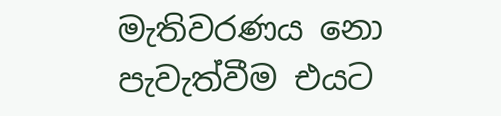මැතිවරණය නො පැවැත්වීම එයට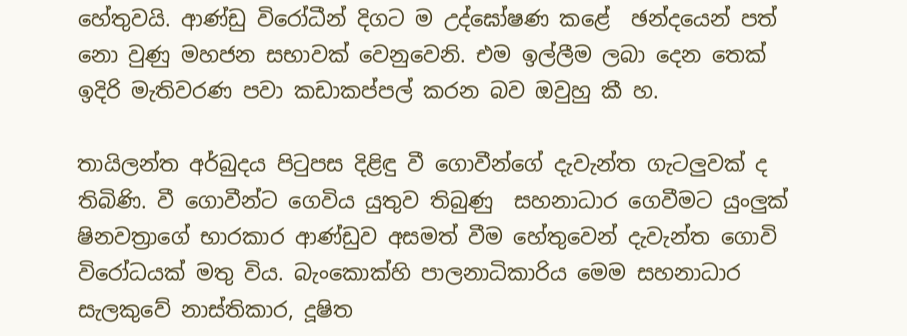හේතුවයි. ආණ්ඩු විරෝධීන් දිගට ම උද්ඝෝෂණ කළේ  ඡන්දයෙන් පත් නො වුණු මහජන සභාවක් වෙනුවෙනි. එම ඉල්ලීම ලබා දෙන තෙක් ඉදිරි මැතිවරණ පවා කඩාකප්පල් කරන බව ඔවුහු කී හ.

තායිලන්ත අර්බුදය පිටුපස දිළිඳු වී ගොවීන්ගේ දැවැන්ත ගැටලුවක් ද තිබිණි. වී ගොවීන්ට ගෙවිය යුතුව තිබුණු  සහනාධාර ගෙවීමට යුංලුක් ෂිනවත්‍ර‍ාගේ භාරකාර ආණ්ඩුව අසමත් වීම හේතුවෙන් දැවැන්ත ගොවි විරෝධයක් මතු විය. බැංකොක්හි පාලනාධිකාරිය මෙම සහනාධාර සැලකුවේ නාස්තිකාර, දූෂිත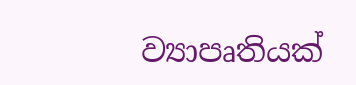ව්‍යාපෘතියක්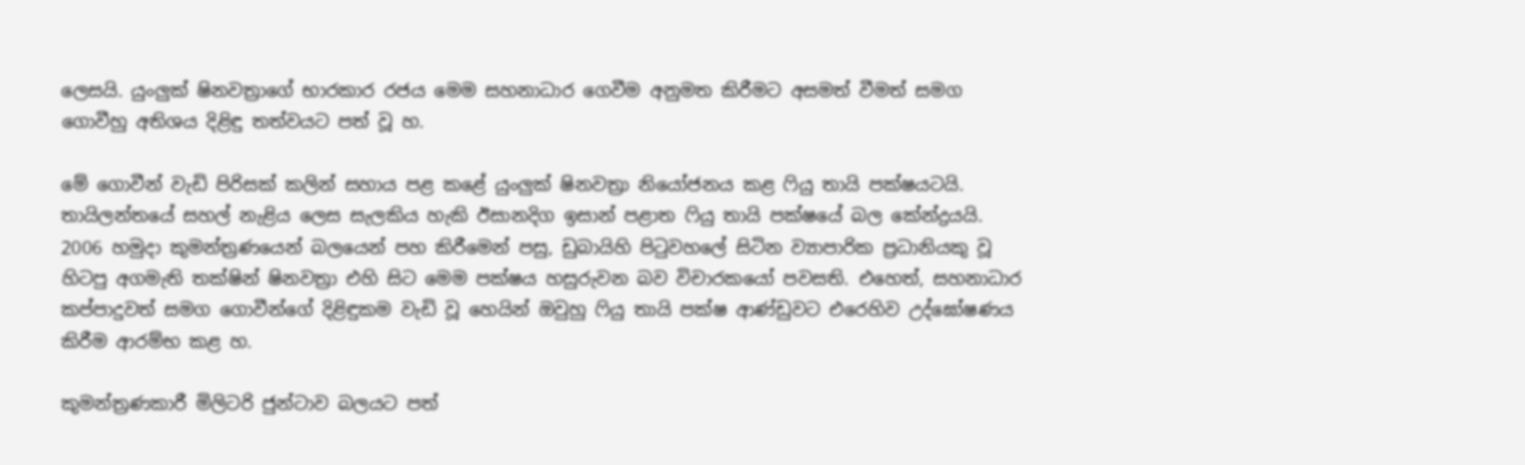ලෙසයි. යුංලුක් ෂිනවත්‍රාගේ භාරකාර රජය මෙම සහනාධාර ගෙවීම අනුමත කිරීමට අසමත් වීමත් සමග ගොවීහු අතිශය දිළිඳු තත්වයට පත් වූ හ.

මේ ගොවීන් වැඩි පිරිසක් කලින් සහාය පළ කළේ යුංලුක් ෂිනවත්‍රා නියෝජනය කළ ෆියු තායි පක්ෂයටයි. තායිලන්තයේ සහල් නැළිය ලෙස සැලකිය හැකි ඊසානදිග ඉසාන් පළාත ෆියු තායි පක්ෂයේ බල කේන්ද්‍රයයි. 2006 හමුදා කුමන්ත්‍රණයෙන් බලයෙන් පහ කිරීමෙන් පසු, ඩුබායිහි පිටුවහලේ සිටින ව්‍යාපාරික ප්‍රධානියකු වූ හිටපු අගමැති තක්ෂින් ෂිනවත්‍රා එහි සිට මෙම පක්ෂය හසුරුවන බව විචාරකයෝ පවසති. එහෙත්, සහනාධාර කප්පාදුවත් සමග ගොවීන්ගේ දිළිඳුකම වැඩි වූ හෙයින් ඔවුහු ෆියු තායි පක්ෂ ආණ්ඩුවට ‍එරෙහිව උද්ඝෝෂණය කිරීම ආරම්භ කළ හ.

කුමන්ත්‍රණකාරී මිලිටරි ජුන්ටාව බලයට පත්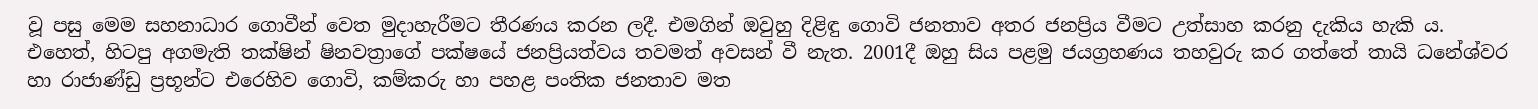වූ පසු මෙම සහනාධාර ගොවීන් වෙත මුදාහැරීමට තීරණය කරන ලදී. එමගින් ඔවුහු දිළිඳු ගොවි ජනතාව අතර ජනප්‍රිය වීමට උත්සාහ කරනු දැකිය හැකි ය. එහෙත්, හිටපු අගමැති තක්ෂින් ෂිනවත්‍රාගේ පක්ෂයේ ජනප්‍රියත්වය තවමත් අවසන් වී නැත. 2001දී ඔහු සිය පළමු ජයග්‍රහණය තහවුරු කර ගත්තේ තායි ධනේශ්වර හා රාජාණ්ඩු ප්‍රභූන්ට එරෙහිව ගොවි, කම්කරු හා පහළ පංතික ජනතාව මත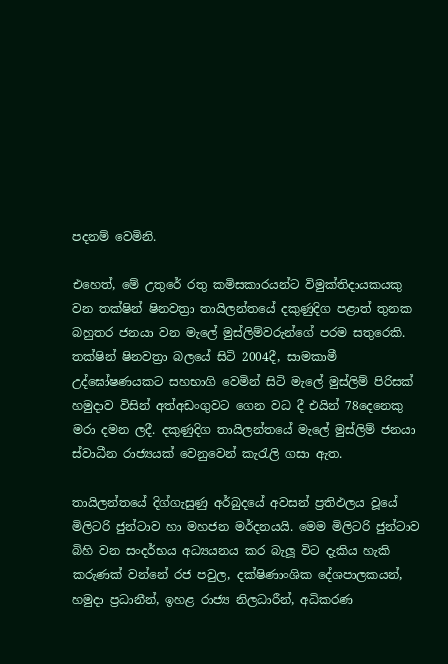පදනම් වෙමිනි.

එහෙත්, මේ උතුරේ රතු කමිසකාරයන්ට විමුක්තිදායකයකු වන තක්ෂින් ෂිනවත්‍රා තායිලන්තයේ දකුණුදිග පළාත් තුනක බහුතර ජනයා වන මැලේ මුස්ලිම්වරුන්ගේ පරම සතුරෙකි. තක්ෂින් ෂිනවත්‍රා බලයේ සිටි 2004දී, සාමකාමී උද්ඝෝෂණයකට සහභාගි වෙමින් සිටි මැලේ මුස්ලිම් පිරිසක් හමුදාව විසින් අත්අඩංගුවට ගෙන වධ දී එයින් 78දෙනෙකු මරා දමන ලදී. දකුණුදිග තායිලන්තයේ මැලේ මුස්ලිම් ජනයා ස්වාධීන රාජ්‍යයක් වෙනුවෙන් කැරැලි ගසා ඇත.

තායිලන්තයේ දිග්ගැසුණු අර්බුදයේ අවසන් ප්‍රතිඵලය වූයේ මිලිටරි ජුන්ටාව හා මහජන මර්දනයයි. මෙම මිලිටරි ජුන්ටාව බිහි වන සංදර්භය අධ්‍යයනය කර බැලූ විට දැකිය හැකි කරුණක් වන්නේ රජ පවුල, දක්ෂිණාංශික දේශපාලකයන්, හමුදා ප්‍රධානීන්, ඉහළ රාජ්‍ය නිලධාරීන්, අධිකරණ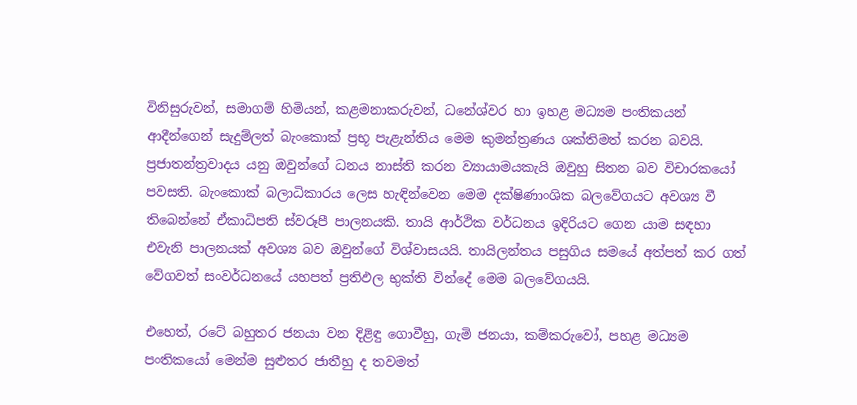විනිසුරුවන්, සමාගම් හිමියන්, කළමනාකරුවන්, ධනේශ්වර හා ඉහළ මධ්‍යම පංතිකයන් ආදීන්ගෙන් සැදුම්ලත් බැංකොක් ප්‍රභූ පැළැන්තිය මෙම කුමන්ත්‍රණය ශක්තිමත් කරන බවයි. ප්‍රජාතන්ත්‍රවාදය යනු ඔවුන්ගේ ධනය නාස්ති කරන ව්‍යායාමයකැයි ඔවුහු සිතන බව විචාරකයෝ පවසති. බැංකොක් බලාධිකාරය ලෙස හැඳින්වෙන මෙම දක්ෂිණාංශික බලවේගයට අවශ්‍ය වී තිබෙන්නේ ඒකාධිපති ස්වරූපී පාලනයකි. තායි ආර්ථික වර්ධනය ඉදිරියට ගෙන යාම සඳහා එවැනි පාලනයක් අවශ්‍ය බව ඔවුන්ගේ විශ්වාසයයි. තායිලන්තය පසුගිය සමයේ අත්පත් කර ගත් වේගවත් සංවර්ධනයේ යහපත් ප්‍රතිඵල භුක්ති වින්දේ මෙම බලවේගයයි.

එහෙත්, රටේ බහුතර ජනයා වන දිළිඳු ගොවීහු, ගැමි ජනයා, කම්කරුවෝ, පහළ මධ්‍යම පංතිකයෝ මෙන්ම සුළුතර ජාතීහු ද තවමත්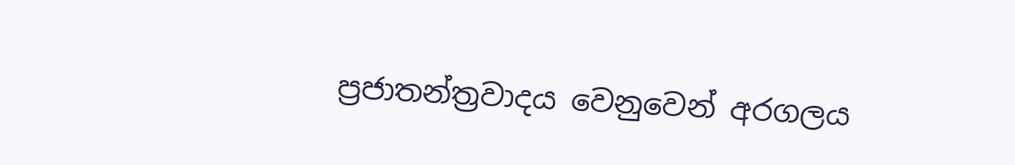ප්‍රජාතන්ත්‍රවාදය වෙනුවෙන් අරගලය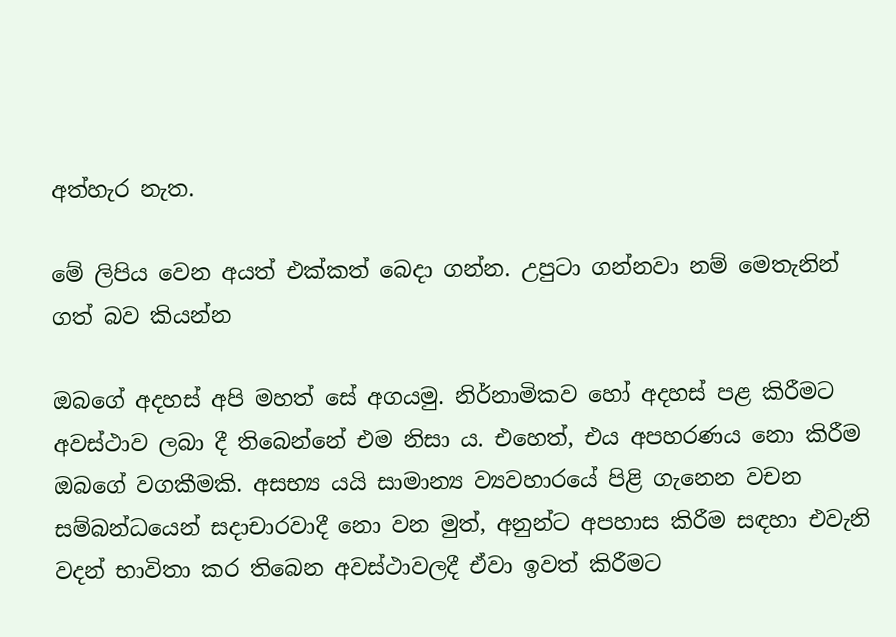අත්හැර නැත.

මේ ලිපිය වෙන අයත් එක්කත් බෙදා ගන්න. උපුටා ගන්නවා නම් ‍මෙතැනින් ගත් බව කියන්න

ඔබගේ අදහස් අපි මහත් සේ අගයමු. නිර්නාමිකව හෝ අදහස් පළ කිරීමට අවස්ථාව ලබා දී තිබෙන්නේ එම නිසා ය. එහෙත්, එය අපහරණය නො කිරීම ඔබ‍ගේ වගකීමකි. අසභ්‍ය යයි සාමාන්‍ය ව්‍යවහාරයේ පිළි ගැනෙන වචන සම්බන්ධයෙන් සදාචාරවාදී නො වන මුත්, අනුන්ට අපහාස කිරීම සඳහා එවැනි වදන් භාවිතා කර තිබෙන අවස්ථාවලදී ඒවා ඉවත් කිරීමට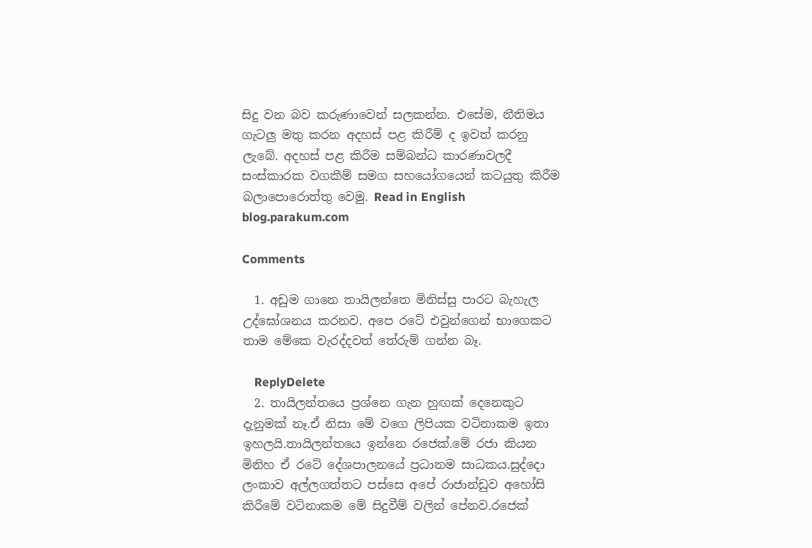සිදු වන බව කරුණාවෙන් සලකන්න. එසේම, නීතිමය ගැටලු මතු කරන අදහස් පළ කිරීම් ද ඉවත් කරනු ලැබේ. අදහස් පළ කිරීම සම්බන්ධ කාරණාවලදී සංස්කාරක වගකීම් සමග සහයෝගයෙන් කටයුතු කිරීම බලාපොරොත්තු වෙමු. Read in English blog.parakum.com

Comments

  1. අඩුම ගානෙ තායිලන්තෙ මිනිස්සු පාරට බැහැල උද්ඝෝශනය කරනව. අපෙ රටේ එවුන්ගෙන් භාගෙකට තාම මේකෙ වැරද්දවත් තේරුම් ගන්න බෑ.

    ReplyDelete
  2. තායිලන්තයෙ ප්‍රශ්නෙ ගැන හුඟක් දෙනෙකුට දැනුමක් නෑ.ඒ නිසා මේ වගෙ ලිපියක වටිනාකම ඉතා ඉහලයි.තායිලන්තයෙ ඉන්නෙ රජෙක්.මේ රජා කියන මිනිහ ඒ රටේ දේශපාලනයේ ප්‍රධානම සාධකය.සුද්දො ලංකාව අල්ලගත්තට පස්සෙ අපේ රාජාන්ඩුව අහෝසි කිරීමේ වටිනාකම මේ සිදුවීම් වලින් පේනව.රජෙක්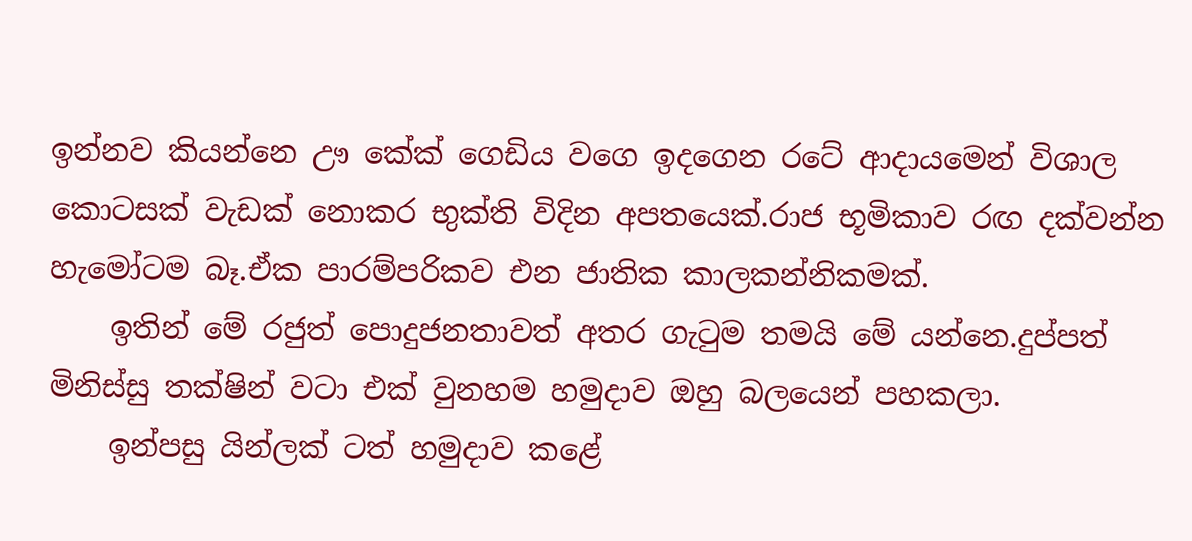ඉන්නව කියන්නෙ ඌ කේක් ගෙඩිය වගෙ ඉදගෙන රටේ ආදායමෙන් විශාල කොටසක් වැඩක් නොකර භුක්ති විදින අපතයෙක්.රාජ භූමිකාව රඟ දක්වන්න හැමෝටම බෑ.ඒක පාරම්පරිකව එන ජාතික කාලකන්නිකමක්.
    ඉතින් මේ රජුත් පොදුජනතාවත් අතර ගැටුම තමයි මේ යන්නෙ.දුප්පත් මිනිස්සු තක්ෂින් වටා එක් වුනහම හමුදාව ඔහු බලයෙන් පහකලා.
    ඉන්පසු යින්ලක් ටත් හමුදාව කළේ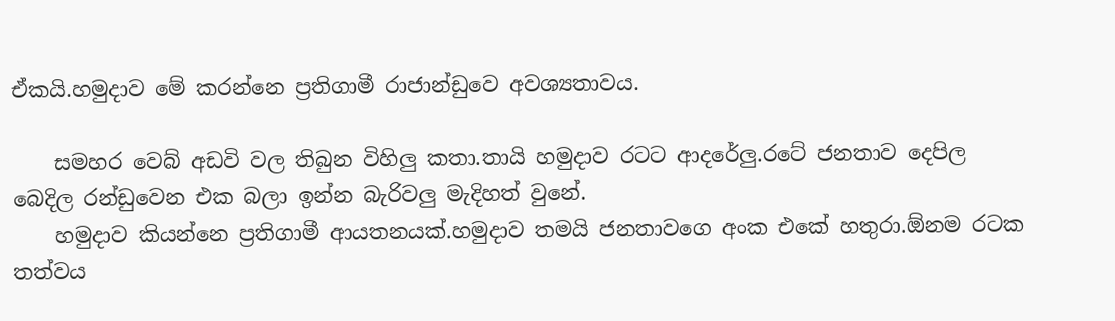ඒකයි.හමුදාව මේ කරන්නෙ ප්‍රතිගාමී රාජාන්ඩුවෙ අවශ්‍යතාවය.

    සමහර වෙබ් අඩවි වල තිබුන විහිලු කතා.තායි හමුදාව රටට ආදරේලු.රටේ ජනතාව දෙපිල බෙදිල රන්ඩුවෙන එක බලා ඉන්න බැරිවලු මැදිහත් වුනේ.
    හමුදාව කියන්නෙ ප්‍රතිගාමී ආයතනයක්.හමුදාව තමයි ජනතාවගෙ අංක එකේ හතුරා.ඕනම රටක තත්වය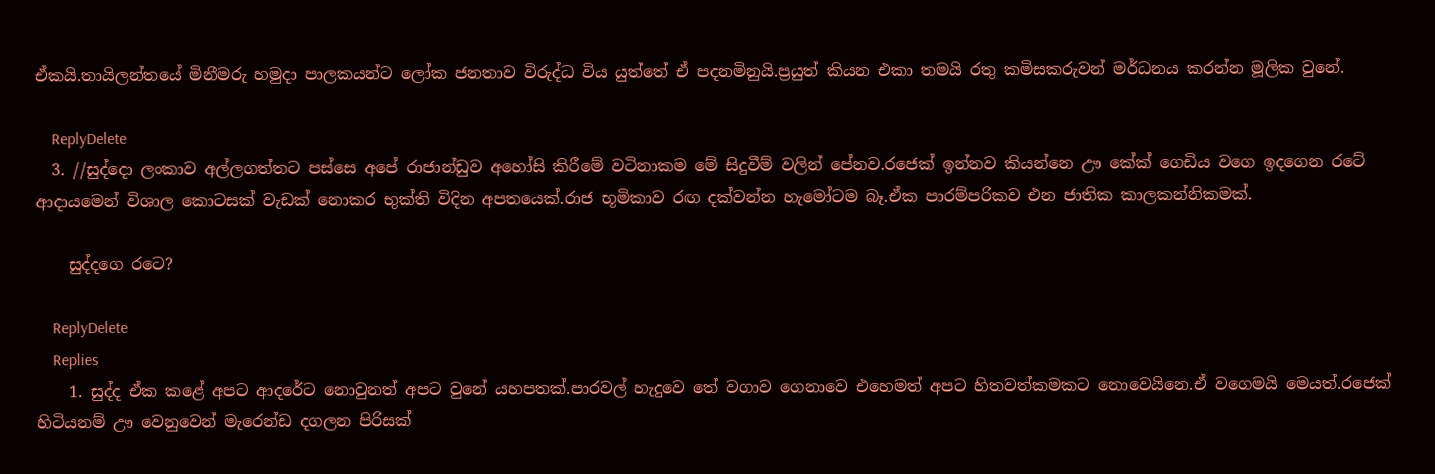ඒකයි.තායිලන්තයේ මිනීමරු හමුදා පාලකයන්ට ලෝක ජනතාව විරුද්ධ විය යුත්තේ ඒ පදනමිනුයි.ප්‍රයුත් කියන එකා තමයි රතු කමිසකරුවන් මර්ධනය කරන්න මූලික වුනේ.

    ReplyDelete
  3. //සුද්දො ලංකාව අල්ලගත්තට පස්සෙ අපේ රාජාන්ඩුව අහෝසි කිරීමේ වටිනාකම මේ සිදුවීම් වලින් පේනව.රජෙක් ඉන්නව කියන්නෙ ඌ කේක් ගෙඩිය වගෙ ඉදගෙන රටේ ආදායමෙන් විශාල කොටසක් වැඩක් නොකර භුක්ති විදින අපතයෙක්.රාජ භූමිකාව රඟ දක්වන්න හැමෝටම බෑ.ඒක පාරම්පරිකව එන ජාතික කාලකන්නිකමක්.

    සුද්දගෙ රටෙ?

    ReplyDelete
    Replies
    1. සුද්ද ඒක කළේ අපට ආදරේට නොවුනත් අපට වුනේ යහපතක්.පාරවල් හැදුවෙ තේ වගාව ගෙනාවෙ එහෙමත් අපට හිතවත්කමකට නොවෙයිනෙ.ඒ වගෙමයි මෙයත්.රජෙක් හිටියනම් ඌ වෙනුවෙන් මැරෙන්ඩ දගලන පිරිසක්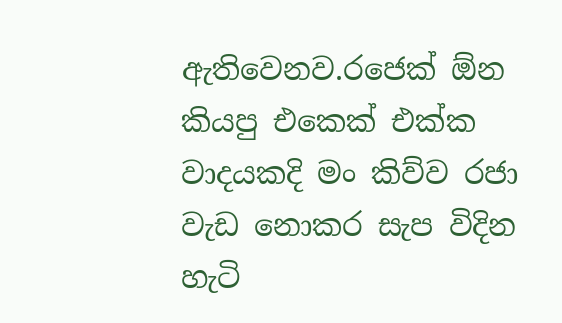ඇතිවෙනව.රජෙක් ඕන කියපු එකෙක් එක්ක වාදයකදි මං කිව්ව රජා වැඩ නොකර සැප විදින හැටි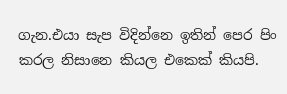ගැන.එයා සැප විදින්නෙ ඉතින් පෙර පිං කරල නිසානෙ කියල එකෙක් කියපි.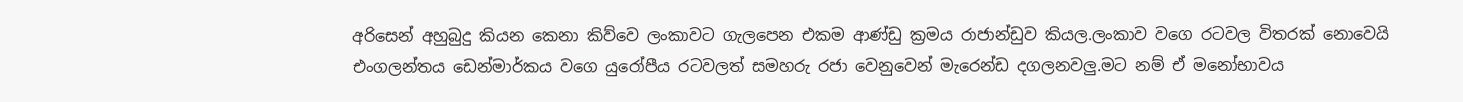අරිසෙන් අහුබුදු කියන කෙනා කිව්වෙ ලංකාවට ගැලපෙන එකම ආණ්ඩු ක්‍රමය රාජාන්ඩුව කියල.ලංකාව වගෙ රටවල විතරක් නොවෙයි එංගලන්තය ඩෙන්මාර්කය වගෙ යුරෝපීය රටවලත් සමහරු රජා වෙනුවෙන් මැරෙන්ඩ දගලනවලු.මට නම් ඒ මනෝභාවය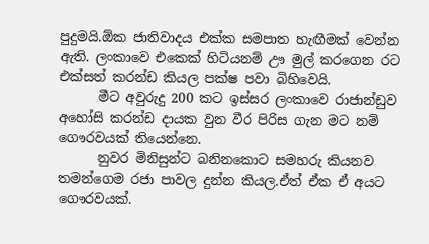පුදුමයි.ඕක ජාතිවාදය එක්ක සමපාත හැඟීමක් වෙන්න ඇති. ලංකාවෙ එකෙක් හිටියනම් ඌ මුල් කරගෙන රට එක්සත් කරන්ඩ කියල පක්ෂ පවා බිහිවෙයි.
      මීට අවුරුදු 200 කට ඉස්සර ලංකාවෙ රාජාන්ඩුව අහෝසි කරන්ඩ දායක වුන වීර පිරිස ගැන මට නම් ගෞරවයක් තියෙන්නෙ.
      නුවර මිනිසුන්ට බනිනකොට සමහරු කියනව තමන්ගෙම රජා පාවල දුන්න කියල.ඒත් ඒක ඒ අයට ගෞරවයක්.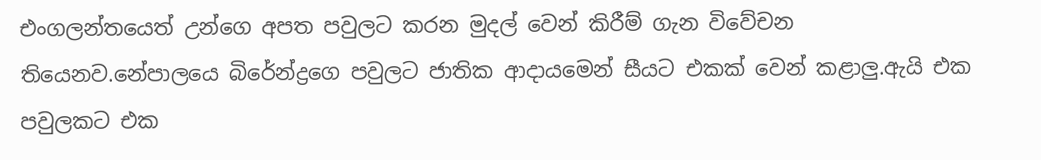එංගලන්තයෙත් උන්ගෙ අපත පවුලට කරන මුදල් වෙන් කිරීම් ගැන විවේචන තියෙනව.නේපාලයෙ බිරේන්ද්‍රගෙ පවුලට ජාතික ආදායමෙන් සීයට එකක් වෙන් කළාලු.ඇයි එක පවුලකට එක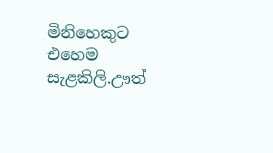මිනිහෙකුට එහෙම සැළකිලි.ඌත්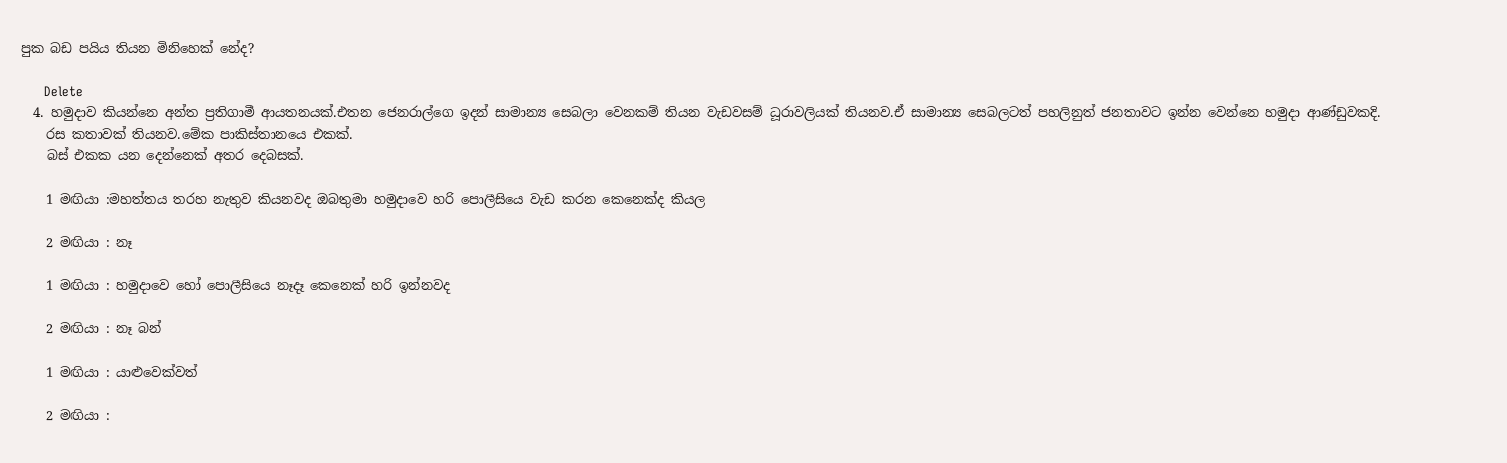පුක බඩ පයිය තියන මිනිහෙක් නේද?

      Delete
  4. හමුදාව කියන්නෙ අන්ත ප්‍රතිගාමී ආයතනයක්.එතන ජෙනරාල්ගෙ ඉදන් සාමාන්‍ය සෙබලා වෙනකම් තියන වැඩවසම් ධූරාවලියක් තියනව.ඒ සාමාන්‍ය සෙබලටත් පහලිනුත් ජනතාවට ඉන්න වෙන්නෙ හමුදා ආණ්ඩුවකදි.
    රස කතාවක් තියනව.මේක පාකිස්තානයෙ එකක්.
    බස් එකක යන දෙන්නෙක් අතර දෙබසක්.

    1 මඟියා :මහත්තය තරහ නැතුව කියනවද ඔබතුමා හමුදාවෙ හරි පොලීසියෙ වැඩ කරන කෙනෙක්ද කියල

    2 මඟියා : නෑ

    1 මඟියා : හමුදාවෙ හෝ පොලීසියෙ නෑදෑ කෙනෙක් හරි ඉන්නවද

    2 මඟියා : නෑ බන්

    1 මඟියා : යාළුවෙක්වත්

    2 මඟියා :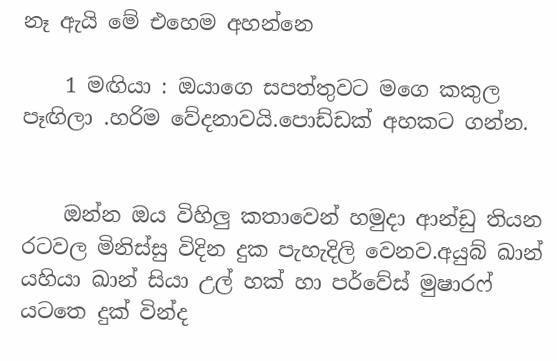නෑ ඇයි මේ එහෙම අහන්නෙ

    1 මඟියා : ඔයාගෙ සපත්තුවට මගෙ කකුල පෑඟිලා .හරිම වේදනාවයි.පොඩ්ඩක් අහකට ගන්න.


    ඔන්න ඔය විහිලු කතාවෙන් හමුදා ආන්ඩු තියන රටවල මිනිස්සු විදින දුක පැහැදිලි වෙනව.අයුබ් ඛාන් යහියා ඛාන් සියා උල් හක් හා පර්වේස් මුෂාරෆ් යටතෙ දුක් වින්ද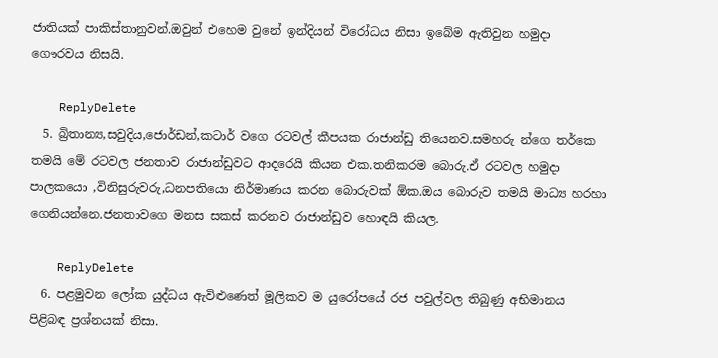ජාතියක් පාකිස්තානුවන්.ඔවුන් එහෙම වුනේ ඉන්දියන් විරෝධය නිසා ඉබේම ඇතිවුන හමුදා ගෞරවය නිසයි.

    ReplyDelete
  5. බ්‍රිතාන්‍ය,සවුදිය,ජොර්ඩන්,කටාර් වගෙ රටවල් කීපයක රාජාන්ඩු තියෙනව.සමහරු න්ගෙ තර්කෙ තමයි මේ රටවල ජනතාව රාජාන්ඩුවට ආදරෙයි කියන එක.තනිකරම බොරු.ඒ රටවල හමුදා පාලකයො ,විනිසුරුවරු,ධනපතියො නිර්මාණය කරන බොරුවක් ඕක.ඔය බොරුව තමයි මාධ්‍ය හරහා ගෙනියන්නෙ.ජනතාවගෙ මනස සකස් කරනව රාජාන්ඩුව හොඳයි කියල.

    ReplyDelete
  6. පළමුවන ලෝක යුද්ධය ඇවිළුණෙත් මූලිකව ම යුරෝපයේ රජ පවුල්වල තිබුණු අභිමානය පිළිබඳ ප්‍රශ්නයක් නිසා.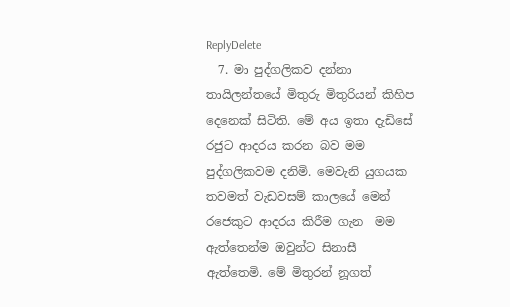ReplyDelete
  7. මා පුද්ගලිකව දන්නා තායිලන්තයේ මිතුරු මිතුරියන් කිහිප දෙනෙක් සිටිති. මේ අය ඉතා දැඩිසේ රජුට ආදරය කරන බව මම පුද්ගලිකවම දනිමි. මෙවැනි යුගයක තවමත් වැඩවසම් කාලයේ මෙන් රජෙකුට ආදරය කිරීම ගැන  මම ඇත්තෙන්ම ඔවුන්ට සිනාසී ඇත්තෙමි. මේ මිතුරන් නූගත්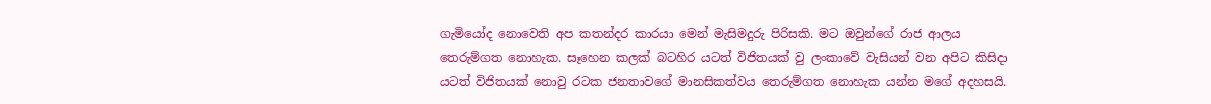ගැමියෝද නොවෙති අප කතන්දර කාරයා මෙන් මැසිමදුරු පිරිසකි. මට ඔවුන්ගේ රාජ ආලය තෙරුම්ගත නොහැක. සෑහෙන කලක් බටහිර යටත් විජිතයක් වු ලංකාවේ වැසියන් වන අපිට කිසිදා යටත් විජිතයක් නොවු රටක ජනතාවගේ මානසිකත්වය තෙරුම්ගත නොහැක යන්න මගේ අදහස‍යි.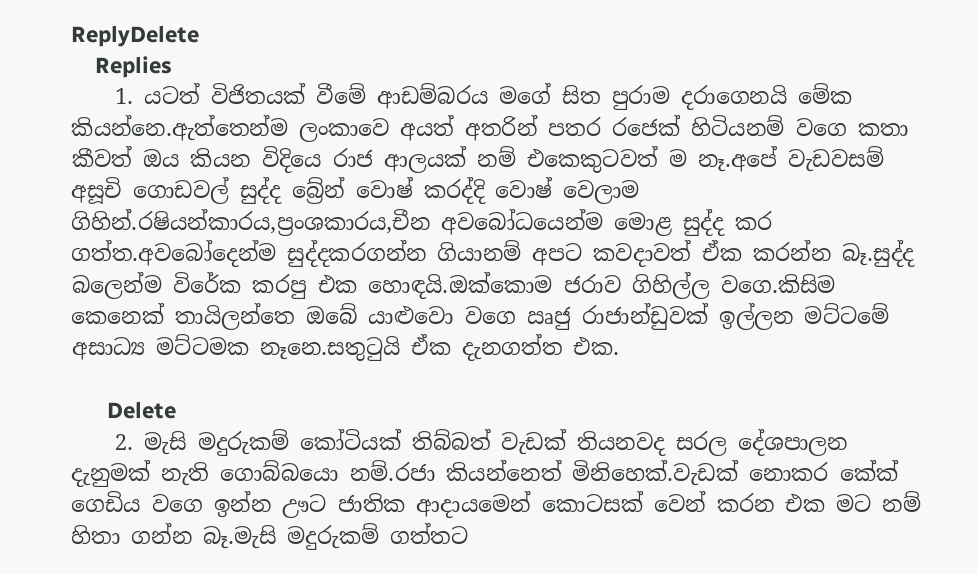ReplyDelete
    Replies
    1. යටත් විජිතයක් වීමේ ආඩම්බරය මගේ සිත පුරාම දරාගෙනයි මේක කියන්නෙ.ඇත්තෙන්ම ලංකාවෙ අයත් අතරින් පතර රජෙක් හිටියනම් වගෙ කතා කීවත් ඔය කියන විදියෙ රාජ ආලයක් නම් එකෙකුටවත් ම නෑ.අපේ වැඩවසම් අසූචි ගොඩවල් සුද්ද බ්‍රේන් වොෂ් කරද්දි වොෂ් වෙලාම ගිහින්.රෂියන්කාරය,ප්‍රංශකාරය,චීන අවබෝධයෙන්ම මොළ සුද්ද කර ගත්ත.අවබෝදෙන්ම සුද්දකරගන්න ගියානම් අපට කවදාවත් ඒක කරන්න බෑ.සුද්ද බලෙන්ම විරේක කරපු එක හොඳයි.ඔක්කොම ජරාව ගිහිල්ල වගෙ.කිසිම කෙනෙක් තායිලන්තෙ ඔබේ යාළුවො වගෙ ඍජු රාජාන්ඩුවක් ඉල්ලන මට්ටමේ අසාධ්‍ය මට්ටමක නෑනෙ.සතුටුයි ඒක දැනගත්ත එක.

      Delete
    2. මැසි මදුරුකම් කෝටියක් තිබ්බත් වැඩක් තියනවද සරල දේශපාලන දැනුමක් නැති ගොබ්බයො නම්.රජා කියන්නෙත් මිනිහෙක්.වැඩක් නොකර කේක් ගෙඩිය වගෙ ඉන්න ඌට ජාතික ආදායමෙන් කොටසක් වෙන් කරන එක මට නම් හිතා ගන්න බෑ.මැසි මදුරුකම් ගත්තට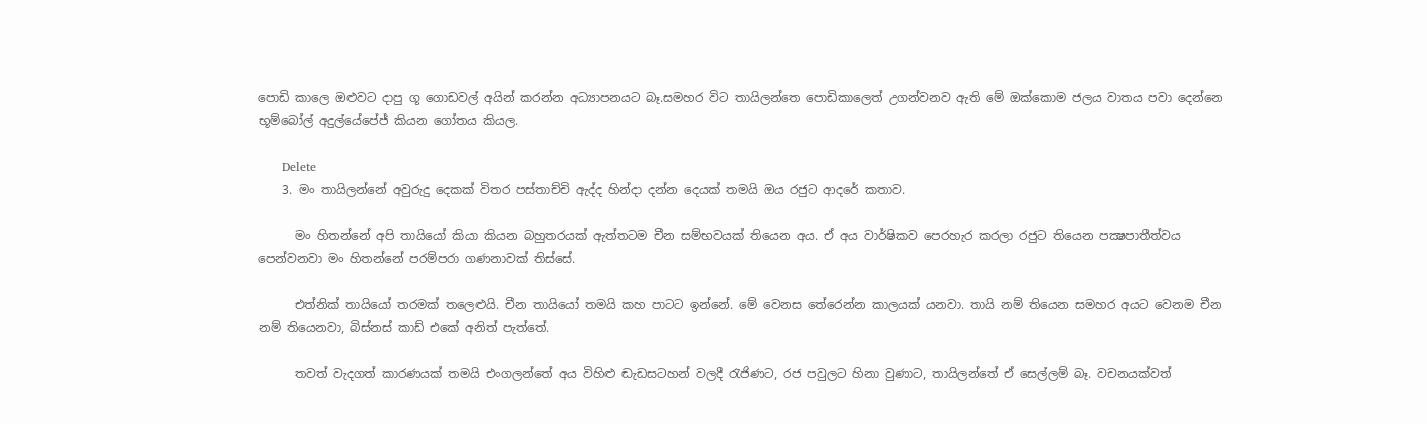පොඩි කාලෙ ඔළුවට දාපු ගූ ගොඩවල් අයින් කරන්න අධ්‍යාපනයට බෑ.සමහර විට තායිලන්තෙ පොඩිකාලෙත් උගන්වනව ඇති මේ ඔක්කොම ජලය වාතය පවා දෙන්නෙ භූම්බෝල් අදුල්යේපේජ් කියන ගෝතය කියල.

      Delete
    3. මං තායිලන්නේ අවුරුදු දෙකක් විතර පස්තාච්චි ඇද්ද හින්දා දන්න දෙයක් තමයි ඔය රජුට ආදරේ කතාව.

      මං හිතන්නේ අපි තායියෝ කියා කියන බහුතරයක් ඇත්තටම චීන සම්භවයක් තියෙන අය. ඒ අය වාර්ෂිකව පෙරහැර කරලා රජුට තියෙන පක්‍ෂපාතීත්වය පෙන්වනවා මං හිතන්නේ පරම්පරා ගණනාවක් තිස්සේ.

      එත්නික් තායියෝ තරමක් තලෙළුයි. චීන තායියෝ තමයි කහ පාටට ඉන්නේ. මේ වෙනස තේරෙන්න කාලයක් යනවා. තායි නම් තියෙන සමහර අයට වෙනම චීන නම් තියෙනවා, බිස්නස් කාඩ් එකේ අනිත් පැත්තේ.

      තවත් වැදගත් කාරණයක් තමයි එංගලන්තේ අය විහිළු ඬැඩසටහන් වලදී රැජිණට, රජ පවුලට හිනා වුණාට, තායිලන්තේ ඒ සෙල්ලම් බෑ. වචනයක්වත්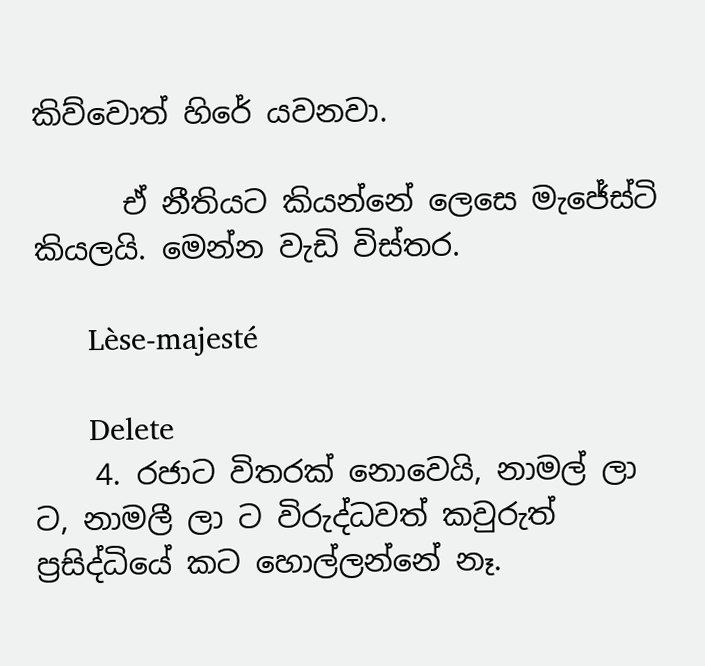කිව්වොත් හිරේ යවනවා.

      ඒ නීතියට කියන්නේ ලෙසෙ මැජේස්ටි කියලයි. මෙන්න වැඩි විස්තර.

      Lèse-majesté

      Delete
    4. රජාට විතරක් නොවෙයි, නාමල් ලා ට, නාමලී ලා ට විරුද්ධවත් කවුරුත් ප්‍රසිද්ධියේ කට හොල්ලන්නේ නෑ.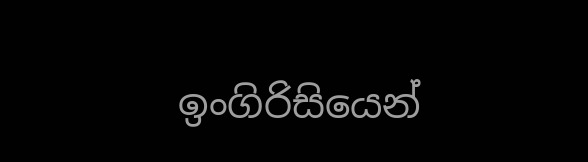ඉංගිරිසියෙන්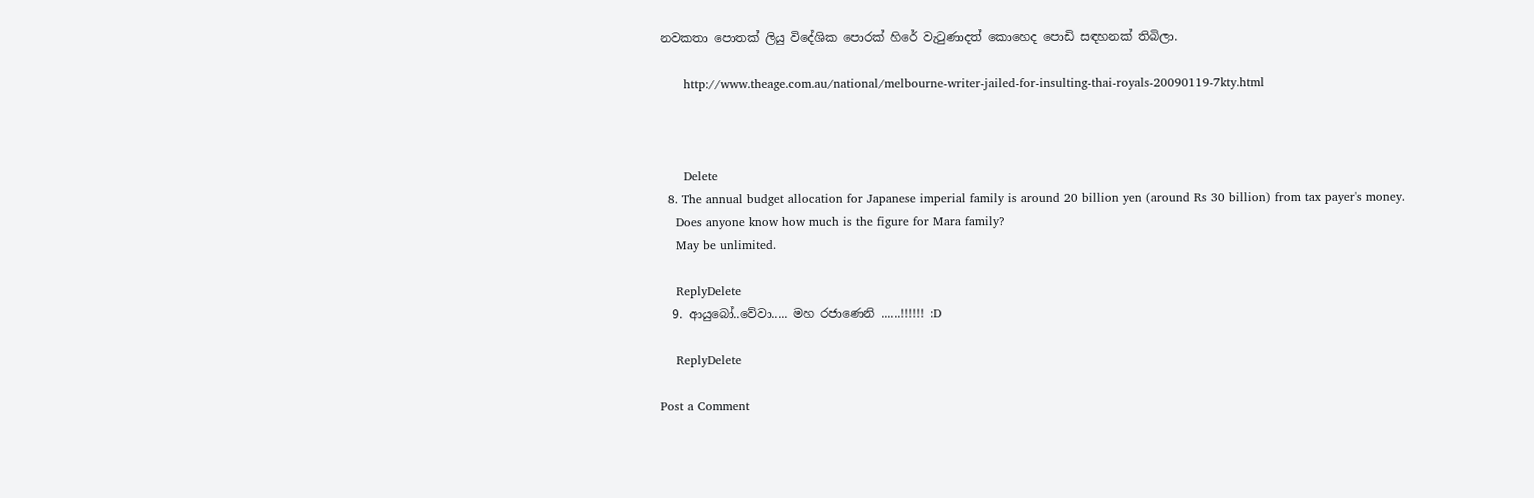නවකතා පොතක් ලියු විදේශික පොරක් හිරේ වැටුණාදත් කොහෙද පොඩි සඳහනක් තිබිලා.

      http://www.theage.com.au/national/melbourne-writer-jailed-for-insulting-thai-royals-20090119-7kty.html



      Delete
  8. The annual budget allocation for Japanese imperial family is around 20 billion yen (around Rs 30 billion) from tax payer's money.
    Does anyone know how much is the figure for Mara family?
    May be unlimited.

    ReplyDelete
  9. ආයුබෝ..වේවා..... මහ රජාණෙනි ......!!!!!! :D

    ReplyDelete

Post a Comment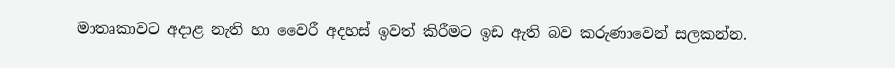මාතෘකාවට අදාළ නැති හා වෛරී අදහස් ඉවත් කිරීමට ඉඩ ඇති බව කරුණාවෙන් සලකන්න.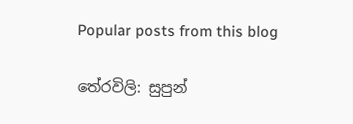Popular posts from this blog

තේරවිලි: සුපුන්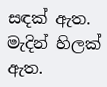සඳක් ඇත. මැදින් හිලක් ඇත.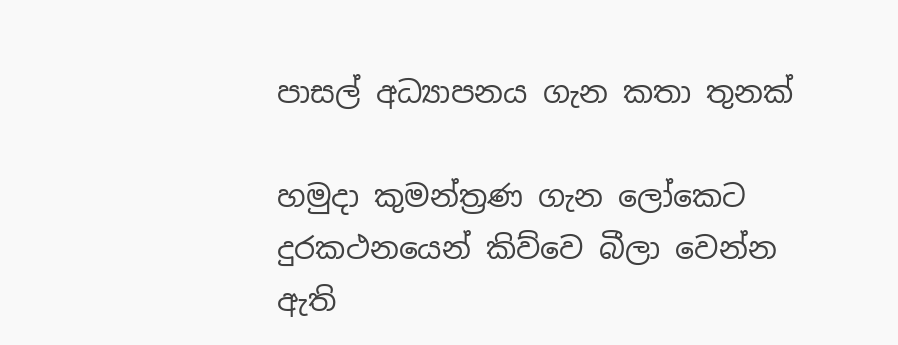පාසල් අධ්‍යාපනය ගැන කතා තුනක්

හමුදා කුමන්ත්‍රණ ගැන ලෝකෙට දුරකථනයෙන් කිව්වෙ බීලා වෙන්න ඇති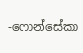-ෆොන්සේකා